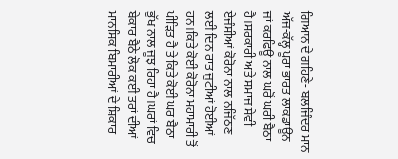ਗਿਆਨ ਦੇ ਗਹਿਣੇ- ਬਲਜਿੰਦਰ ਮਾਨ
ਅੱਜ-ਕੱਲ੍ਹ ਪੂਰਾ ਭਾਰਤ ਲਾਕਡਾਊਨ ਜਾਂ ਕਰਫਿਊ ਨਾਲ ਘਰੋਂ ਘਰੀ ਬੈਠਾ ਹੈ।ਸਰਕਾਰੀ ਅਤੇ ਸਮਾਜ ਸੇਵੀ ਏਜੰਸੀਆਂ ਕੋਰੋਨਾ ਨਾਲ ਨਜਿੱਠਣ ਲਈ ਦਿਨ ਰਾਤ ਜੁਟੀਆਂ ਹੋਈਆਂ ਹਨ।ਕਿਤੇ ਕੋਈ ਕੋਰੋਨਾ ਮਹਾਮਾਰੀ ਤੋਂ ਪੀੜਿਤ ਹੈ ਤੇ ਕਿਤੇ ਕੋਈ ਘਰ ਬੈਠਾ ਭੁੱਖ ਨਾਲ ਜੂਝ ਰਿਹਾ ਹੈ।ਘਰਾਂ ਵਿਚ ਬੇਕਾਰ ਬੈਠੇ ਲੋਕ ਕਈ ਤਰਾਂ ਦੀਆਂ ਮਾਨਸਿਕ ਬਿਮਾਰੀਆਂ ਦੇ ਸ਼ਿਕਾਰ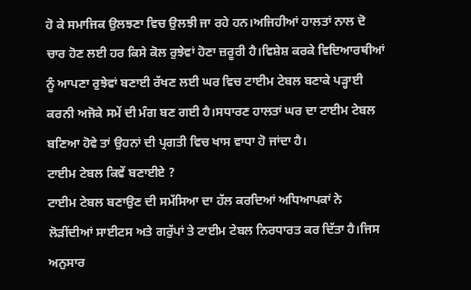ਹੋ ਕੇ ਸਮਾਜਿਕ ਉਲਝਣਾ ਵਿਚ ਉਲਝੀ ਜਾ ਰਹੇ ਹਨ।ਅਜਿਹੀਆਂ ਹਾਲਤਾਂ ਨਾਲ ਦੋ ਚਾਰ ਹੋਣ ਲਈ ਹਰ ਕਿਸੇ ਕੋਲ ਰੁਝੇਵਾਂ ਹੋਣਾ ਜ਼ਰੂਰੀ ਹੈ।ਵਿਸ਼ੇਸ਼ ਕਰਕੇ ਵਿਦਿਆਰਥੀਆਂ ਨੂੰ ਆਪਣਾ ਰੁਝੇਵਾਂ ਬਣਾਈ ਰੱਖਣ ਲਈ ਘਰ ਵਿਚ ਟਾਈਮ ਟੇਬਲ ਬਣਾਕੇ ਪੜ੍ਹਾਈ ਕਰਨੀ ਅਜੋਕੇ ਸਮੇਂ ਦੀ ਮੰਗ ਬਣ ਗਈ ਹੈ।ਸਧਾਰਣ ਹਾਲਤਾਂ ਘਰ ਦਾ ਟਾਈਮ ਟੇਬਲ ਬਣਿਆ ਹੋਵੇ ਤਾਂ ਉਹਨਾਂ ਦੀ ਪ੍ਰਗਤੀ ਵਿਚ ਖਾਸ ਵਾਧਾ ਹੋ ਜਾਂਦਾ ਹੈ।
ਟਾਈਮ ਟੇਬਲ ਕਿਵੇਂ ਬਣਾਈਏ ?
ਟਾਈਮ ਟੇਬਲ ਬਣਾਉਣ ਦੀ ਸਮੱਸਿਆ ਦਾ ਹੱਲ ਕਰਦਿਆਂ ਅਧਿਆਪਕਾਂ ਨੇ ਲੋੜੀਂਦੀਆਂ ਸਾਈਟਸ ਅਤੇ ਗਰੁੱਪਾਂ ਤੇ ਟਾਈਮ ਟੇਬਲ ਨਿਰਧਾਰਤ ਕਰ ਦਿੱਤਾ ਹੈ।ਜਿਸ ਅਨੁਸਾਰ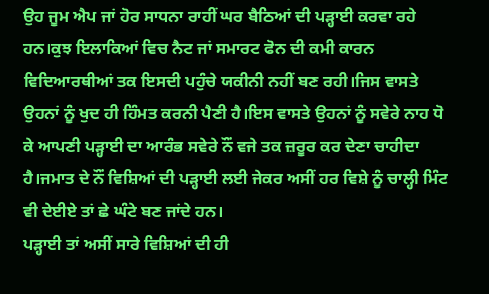ਉਹ ਜੂਮ ਐਪ ਜਾਂ ਹੋਰ ਸਾਧਨਾ ਰਾਹੀਂ ਘਰ ਬੈਠਿਆਂ ਦੀ ਪੜ੍ਹਾਈ ਕਰਵਾ ਰਹੇ ਹਨ।ਕੁਝ ਇਲਾਕਿਆਂ ਵਿਚ ਨੈਟ ਜਾਂ ਸਮਾਰਟ ਫੋਨ ਦੀ ਕਮੀ ਕਾਰਨ ਵਿਦਿਆਰਥੀਆਂ ਤਕ ਇਸਦੀ ਪਹੁੰਚੇ ਯਕੀਨੀ ਨਹੀਂ ਬਣ ਰਹੀ।ਜਿਸ ਵਾਸਤੇ ਉਹਨਾਂ ਨੂੰ ਖੁਦ ਹੀ ਹਿੰਮਤ ਕਰਨੀ ਪੈਣੀ ਹੈ।ਇਸ ਵਾਸਤੇ ਉਹਨਾਂ ਨੂੰ ਸਵੇਰੇ ਨਾਹ ਧੋ ਕੇ ਆਪਣੀ ਪੜ੍ਹਾਈ ਦਾ ਆਰੰਭ ਸਵੇਰੇ ਨੌਂ ਵਜੇ ਤਕ ਜ਼ਰੂਰ ਕਰ ਦੇਣਾ ਚਾਹੀਦਾ ਹੈ।ਜਮਾਤ ਦੇ ਨੌਂ ਵਿਸ਼ਿਆਂ ਦੀ ਪੜ੍ਹਾਈ ਲਈ ਜੇਕਰ ਅਸੀਂ ਹਰ ਵਿਸ਼ੇ ਨੂੰ ਚਾਲ੍ਹੀ ਮਿੰਟ ਵੀ ਦੇਈਏ ਤਾਂ ਛੇ ਘੰਟੇ ਬਣ ਜਾਂਦੇ ਹਨ।
ਪੜ੍ਹਾਈ ਤਾਂ ਅਸੀਂ ਸਾਰੇ ਵਿਸ਼ਿਆਂ ਦੀ ਹੀ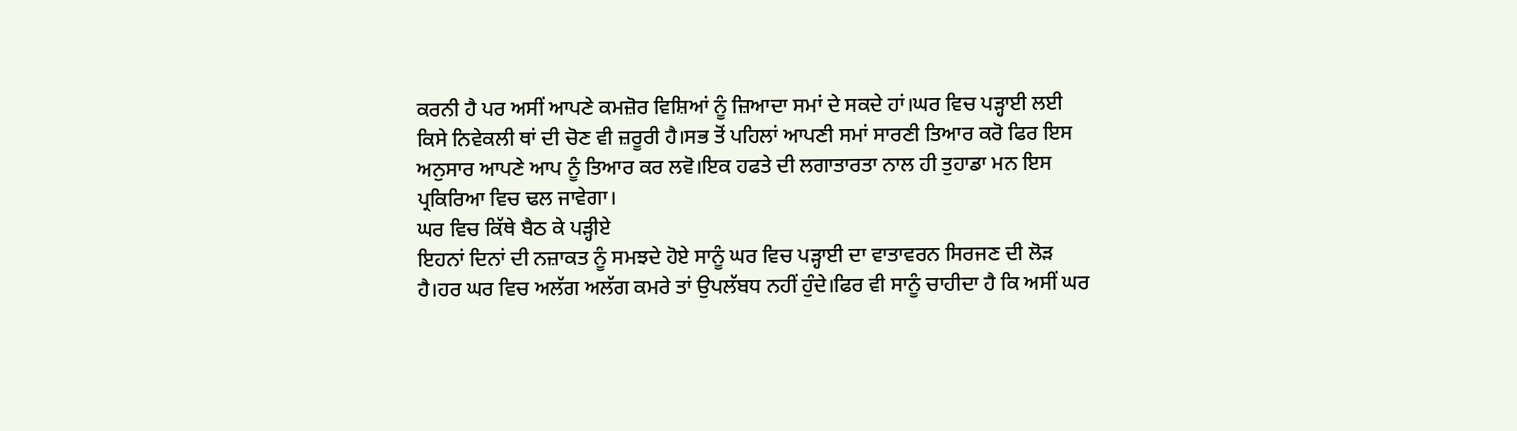ਕਰਨੀ ਹੈ ਪਰ ਅਸੀਂ ਆਪਣੇ ਕਮਜ਼ੋਰ ਵਿਸ਼ਿਆਂ ਨੂੰ ਜ਼ਿਆਦਾ ਸਮਾਂ ਦੇ ਸਕਦੇ ਹਾਂ।ਘਰ ਵਿਚ ਪੜ੍ਹਾਈ ਲਈ ਕਿਸੇ ਨਿਵੇਕਲੀ ਥਾਂ ਦੀ ਚੋਣ ਵੀ ਜ਼ਰੂਰੀ ਹੈ।ਸਭ ਤੋਂ ਪਹਿਲਾਂ ਆਪਣੀ ਸਮਾਂ ਸਾਰਣੀ ਤਿਆਰ ਕਰੋ ਫਿਰ ਇਸ ਅਨੁਸਾਰ ਆਪਣੇ ਆਪ ਨੂੰ ਤਿਆਰ ਕਰ ਲਵੋ।ਇਕ ਹਫਤੇ ਦੀ ਲਗਾਤਾਰਤਾ ਨਾਲ ਹੀ ਤੁਹਾਡਾ ਮਨ ਇਸ ਪ੍ਰਕਿਰਿਆ ਵਿਚ ਢਲ ਜਾਵੇਗਾ।
ਘਰ ਵਿਚ ਕਿੱਥੇ ਬੈਠ ਕੇ ਪੜ੍ਹੀਏ
ਇਹਨਾਂ ਦਿਨਾਂ ਦੀ ਨਜ਼ਾਕਤ ਨੂੰ ਸਮਝਦੇ ਹੋਏ ਸਾਨੂੰ ਘਰ ਵਿਚ ਪੜ੍ਹਾਈ ਦਾ ਵਾਤਾਵਰਨ ਸਿਰਜਣ ਦੀ ਲੋੜ ਹੈ।ਹਰ ਘਰ ਵਿਚ ਅਲੱਗ ਅਲੱਗ ਕਮਰੇ ਤਾਂ ਉਪਲੱਬਧ ਨਹੀਂ ਹੁੰਦੇ।ਫਿਰ ਵੀ ਸਾਨੂੰ ਚਾਹੀਦਾ ਹੈ ਕਿ ਅਸੀਂ ਘਰ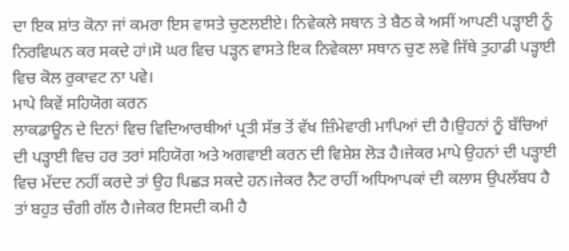ਦਾ ਇਕ ਸ਼ਾਂਤ ਕੋਨਾ ਜਾਂ ਕਮਰਾ ਇਸ ਵਾਸਤੇ ਚੁਣਲਈਏ। ਨਿਵੇਕਲੇ ਸਥਾਨ ਤੇ ਬੈਠ ਕੇ ਅਸੀਂ ਆਪਣੀ ਪੜ੍ਹਾਈ ਨੂੰ ਨਿਰਵਿਘਨ ਕਰ ਸਕਦੇ ਹਾਂ।ਸੋ ਘਰ ਵਿਚ ਪੜ੍ਹਨ ਵਾਸਤੇ ਇਕ ਨਿਵੇਕਲਾ ਸਥਾਨ ਚੁਣ ਲਵੋ ਜਿੱਥੇ ਤੁਹਾਡੀ ਪੜ੍ਹਾਈ ਵਿਚ ਕੋਲ ਰੁਕਾਵਟ ਨਾ ਪਵੇ।
ਮਾਪੇ ਕਿਵੇਂ ਸਹਿਯੋਗ ਕਰਨ
ਲਾਕਡਾਊਨ ਦੇ ਦਿਨਾਂ ਵਿਚ ਵਿਦਿਆਰਥੀਆਂ ਪ੍ਰਤੀ ਸੱਭ ਤੋਂ ਵੱਖ ਜ਼ਿੰਮੇਵਾਰੀ ਮਾਪਿਆਂ ਦੀ ਹੈ।ਉਹਨਾਂ ਨੂੰ ਬੱਚਿਆਂ ਦੀ ਪੜ੍ਹਾਈ ਵਿਚ ਹਰ ਤਰਾਂ ਸਹਿਯੋਗ ਅਤੇ ਅਗਵਾਈ ਕਰਨ ਦੀ ਵਿਸ਼ੇਸ਼ ਲੋੜ ਹੈ।ਜੇਕਰ ਮਾਪੇ ਉਹਨਾਂ ਦੀ ਪੜ੍ਹਾਈ ਵਿਚ ਮੱਦਦ ਨਹੀਂ ਕਰਦੇ ਤਾਂ ਉਹ ਪਿਛੜ ਸਕਦੇ ਹਨ।ਜੇਕਰ ਨੈਟ ਰਾਹੀਂ ਅਧਿਆਪਕਾਂ ਦੀ ਕਲਾਸ ਉਪਲੱਬਧ ਹੈ ਤਾਂ ਬਹੁਤ ਚੰਗੀ ਗੱਲ ਹੈ।ਜੇਕਰ ਇਸਦੀ ਕਮੀ ਹੈ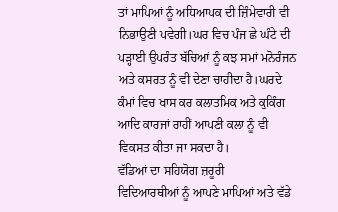ਤਾਂ ਮਾਪਿਆਂ ਨੂੰ ਅਧਿਆਪਕ ਦੀ ਜ਼ਿੰਮੇਵਾਰੀ ਵੀ ਨਿਭਾਉਣੀ ਪਵੇਗੀ।ਘਰ ਵਿਚ ਪੰਜ ਛੇ ਘੰਟੇ ਦੀ ਪੜ੍ਹਾਈ ਉਪਰੰਤ ਬੱਚਿਆਂ ਨੂੰ ਕਝ ਸਮਾਂ ਮਨੋਰੰਜਨ ਅਤੇ ਕਸਰਤ ਨੂੰ ਵੀ ਦੇਣਾ ਚਾਹੀਦਾ ਹੈ।ਘਰਦੇ ਕੰਮਾਂ ਵਿਚ ਖਾਸ ਕਰ ਕਲਾਤਮਿਕ ਅਤੇ ਕੁਕਿੰਗ ਆਦਿ ਕਾਰਜਾਂ ਰਾਹੀਂ ਆਪਣੀ ਕਲਾ ਨੂੰ ਵੀ ਵਿਕਸਤ ਕੀਤਾ ਜਾ ਸਕਦਾ ਹੈ।
ਵੱਡਿਆਂ ਦਾ ਸਹਿਯੋਗ ਜ਼ਰੂਰੀ
ਵਿਦਿਆਰਥੀਆਂ ਨੂੰ ਆਪਣੇ ਮਾਪਿਆਂ ਅਤੇ ਵੱਡੇ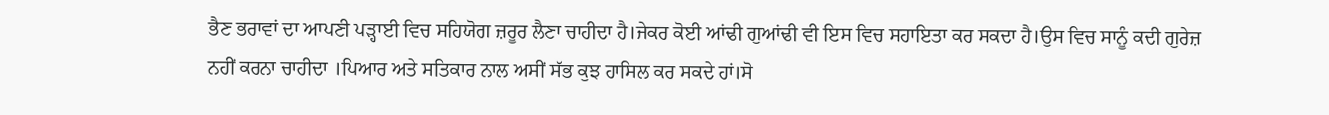ਭੈਣ ਭਰਾਵਾਂ ਦਾ ਆਪਣੀ ਪੜ੍ਹਾਈ ਵਿਚ ਸਹਿਯੋਗ ਜ਼ਰੂਰ ਲੈਣਾ ਚਾਹੀਦਾ ਹੈ।ਜੇਕਰ ਕੋਈ ਆਂਢੀ ਗੁਆਂਢੀ ਵੀ ਇਸ ਵਿਚ ਸਹਾਇਤਾ ਕਰ ਸਕਦਾ ਹੈ।ਉਸ ਵਿਚ ਸਾਨੂੰ ਕਦੀ ਗੁਰੇਜ਼ ਨਹੀਂ ਕਰਨਾ ਚਾਹੀਦਾ ।ਪਿਆਰ ਅਤੇ ਸਤਿਕਾਰ ਨਾਲ ਅਸੀਂ ਸੱਭ ਕੁਝ ਹਾਸਿਲ ਕਰ ਸਕਦੇ ਹਾਂ।ਸੋ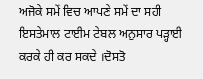ਅਜੋਕੇ ਸਮੇਂ ਵਿਚ ਆਪਣੇ ਸਮੇਂ ਦਾ ਸਹੀ ਇਸਤੇਮਾਲ ਟਾਈਮ ਟੇਬਲ ਅਨੁਸਾਰ ਪੜ੍ਹਾਈ ਕਰਕੇ ਹੀ ਕਰ ਸਕਦੇ ।ਦੋਸਤੋ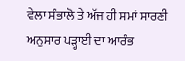ਵੇਲਾ ਸੰਭਾਲੋ ਤੇ ਅੱਜ ਹੀ ਸਮਾਂ ਸਾਰਣੀ ਅਨੁਸਾਰ ਪੜ੍ਹਾਈ ਦਾ ਆਰੰਭ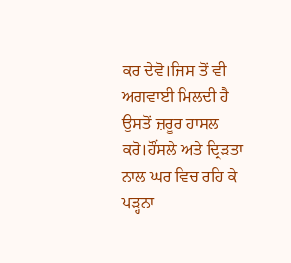ਕਰ ਦੇਵੋ।ਜਿਸ ਤੋਂ ਵੀ ਅਗਵਾਈ ਮਿਲਦੀ ਹੈ ਉਸਤੋਂ ਜ਼ਰੂਰ ਹਾਸਲ ਕਰੋ।ਹੌਂਸਲੇ ਅਤੇ ਦ੍ਰਿੜਤਾ ਨਾਲ ਘਰ ਵਿਚ ਰਹਿ ਕੇ ਪੜ੍ਹਨਾ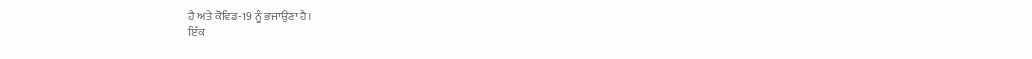ਹੈ ਅਤੇ ਕੋਵਿਡ-19 ਨੂੰ ਭਜਾਉਣਾ ਹੈ।
ਇੱਕ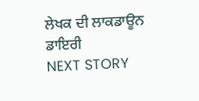ਲੇਖਕ ਦੀ ਲਾਕਡਾਊਨ ਡਾਇਰੀ
NEXT STORY